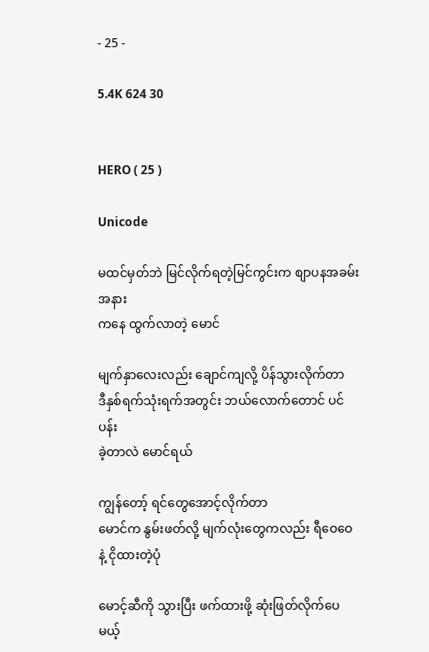- 25 -

5.4K 624 30


HERO ( 25 )

Unicode

မထင်မှတ်ဘဲ မြင်လိုက်ရတဲ့မြင်ကွင်းက စျာပနအခမ်းအနား
ကနေ ထွက်လာတဲ့ မောင်

မျက်နှာလေးလည်း ချောင်ကျလို့ ပိန်သွားလိုက်တာ
ဒီနှစ်ရက်သုံးရက်အတွင်း ဘယ်လောက်တောင် ပင်ပန်း
ခဲ့တာလဲ မောင်ရယ်

ကျွန်တော့် ရင်တွေအောင့်လိုက်တာ
မောင်က နွမ်းဖတ်လို့ မျက်လုံးတွေကလည်း ရီဝေဝေ
နဲ့ ငိုထားတဲ့ပုံ

မောင့်ဆီကို သွားပြီး ဖက်ထားဖို့ ဆုံးဖြတ်လိုက်ပေမယ့်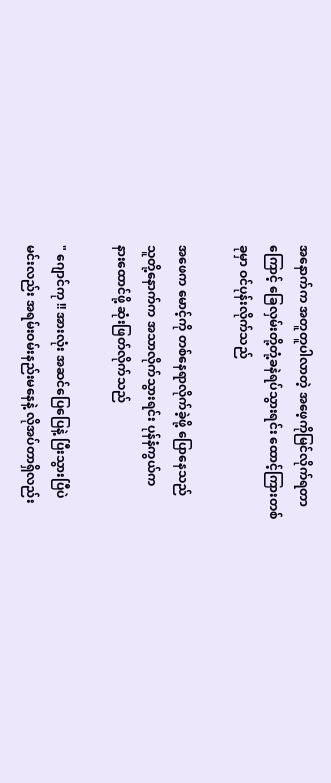အနောက်က အတူတူပါလာတဲ့ အဖေ့ကိုမြင်လိုက်ရတာ
ကြောင့် ခြေလှမ်းတို့တုံ့ခနဲရပ်သွားရင်း ထောင့်ကြားတစ်
ခုမှာ ဝင်ပုန်းလိုက်သည်

အဖေက မောင့်ကို တစ်နေရာလိုက်ခဲ့ဖို့ ပြောနေသည်
သူတို့နောက်က အသာလိုက်သွားရင်း ပုန်နံကွယ်က
နားထောင်ဖို့ ဆုံးဖြတ်လိုက်သည်

" ဂျောင်ကု !! အားလုံး အဆင်ပြေပြေနဲ့ ပြီးသွားပြီပဲ
မင်းလည်း အရမ်းဝမ်းနည်းမနေနဲ့ လိုအပ်တာရှိလည်း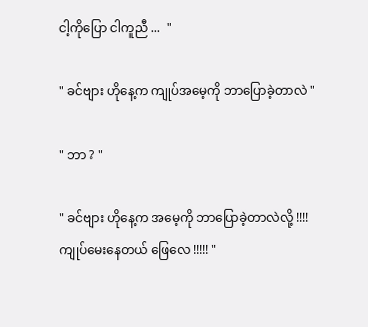ငါ့ကိုပြော ငါကူညီ ...  "

" ခင်ဗျား ဟိုနေ့က ကျုပ်အမေ့ကို ဘာပြောခဲ့တာလဲ "

" ဘာ ? "

" ခင်ဗျား ဟိုနေ့က အမေ့ကို ဘာပြောခဲ့တာလဲလို့ !!!!
ကျုပ်မေးနေတယ် ဖြေလေ !!!!! "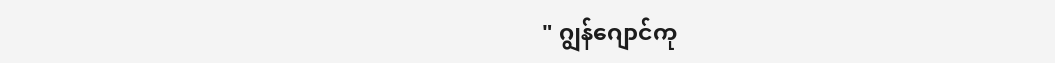" ဂျွန်ဂျောင်ကု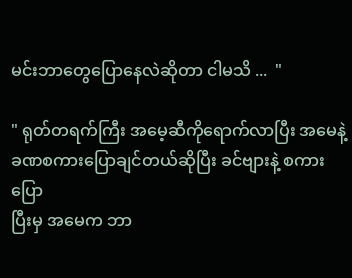မင်းဘာတွေပြောနေလဲဆိုတာ ငါမသိ ...  "

" ရုတ်တရက်ကြီး အမေ့ဆီကိုရောက်လာပြီး အမေနဲ့
ခဏစကားပြောချင်တယ်ဆိုပြီး ခင်ဗျားနဲ့ စကားပြော
ပြီးမှ အမေက ဘာ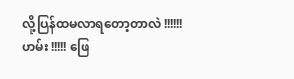လို့ပြန်ထမလာရတော့တာလဲ !!!!!!
ဟမ်း !!!!! ဖြေ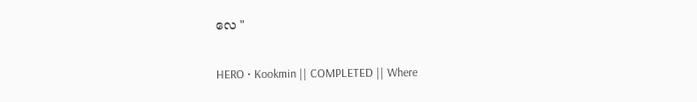လေ "

HERO • Kookmin || COMPLETED || Where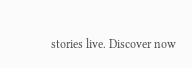stories live. Discover now